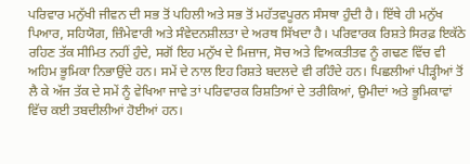ਪਰਿਵਾਰ ਮਨੁੱਖੀ ਜੀਵਨ ਦੀ ਸਭ ਤੋਂ ਪਹਿਲੀ ਅਤੇ ਸਭ ਤੋਂ ਮਹੱਤਵਪੂਰਨ ਸੰਸਥਾ ਹੁੰਦੀ ਹੈ। ਇੱਥੇ ਹੀ ਮਨੁੱਖ ਪਿਆਰ, ਸਹਿਯੋਗ, ਜ਼ਿੰਮੇਵਾਰੀ ਅਤੇ ਸੰਵੇਦਨਸ਼ੀਲਤਾ ਦੇ ਅਰਥ ਸਿੱਖਦਾ ਹੈ। ਪਰਿਵਾਰਕ ਰਿਸ਼ਤੇ ਸਿਰਫ਼ ਇਕੱਠੇ ਰਹਿਣ ਤੱਕ ਸੀਮਿਤ ਨਹੀਂ ਹੁੰਦੇ, ਸਗੋਂ ਇਹ ਮਨੁੱਖ ਦੇ ਮਿਜ਼ਾਜ, ਸੋਚ ਅਤੇ ਵਿਅਕਤੀਤਵ ਨੂੰ ਗਢਣ ਵਿੱਚ ਵੀ ਅਹਿਮ ਭੂਮਿਕਾ ਨਿਭਾਉਂਦੇ ਹਨ। ਸਮੇਂ ਦੇ ਨਾਲ ਇਹ ਰਿਸ਼ਤੇ ਬਦਲਦੇ ਵੀ ਰਹਿੰਦੇ ਹਨ। ਪਿਛਲੀਆਂ ਪੀੜ੍ਹੀਆਂ ਤੋਂ ਲੈ ਕੇ ਅੱਜ ਤੱਕ ਦੇ ਸਮੇਂ ਨੂੰ ਵੇਖਿਆ ਜਾਵੇ ਤਾਂ ਪਰਿਵਾਰਕ ਰਿਸ਼ਤਿਆਂ ਦੇ ਤਰੀਕਿਆਂ, ਉਮੀਦਾਂ ਅਤੇ ਭੂਮਿਕਾਵਾਂ ਵਿੱਚ ਕਈ ਤਬਦੀਲੀਆਂ ਹੋਈਆਂ ਹਨ।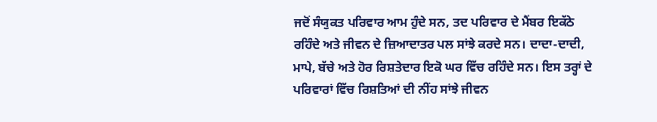ਜਦੋਂ ਸੰਯੁਕਤ ਪਰਿਵਾਰ ਆਮ ਹੁੰਦੇ ਸਨ, ਤਦ ਪਰਿਵਾਰ ਦੇ ਮੈਂਬਰ ਇਕੱਠੇ ਰਹਿੰਦੇ ਅਤੇ ਜੀਵਨ ਦੇ ਜ਼ਿਆਦਾਤਰ ਪਲ ਸਾਂਝੇ ਕਰਦੇ ਸਨ। ਦਾਦਾ-ਦਾਦੀ, ਮਾਪੇ, ਬੱਚੇ ਅਤੇ ਹੋਰ ਰਿਸ਼ਤੇਦਾਰ ਇਕੋ ਘਰ ਵਿੱਚ ਰਹਿੰਦੇ ਸਨ। ਇਸ ਤਰ੍ਹਾਂ ਦੇ ਪਰਿਵਾਰਾਂ ਵਿੱਚ ਰਿਸ਼ਤਿਆਂ ਦੀ ਨੀਂਹ ਸਾਂਝੇ ਜੀਵਨ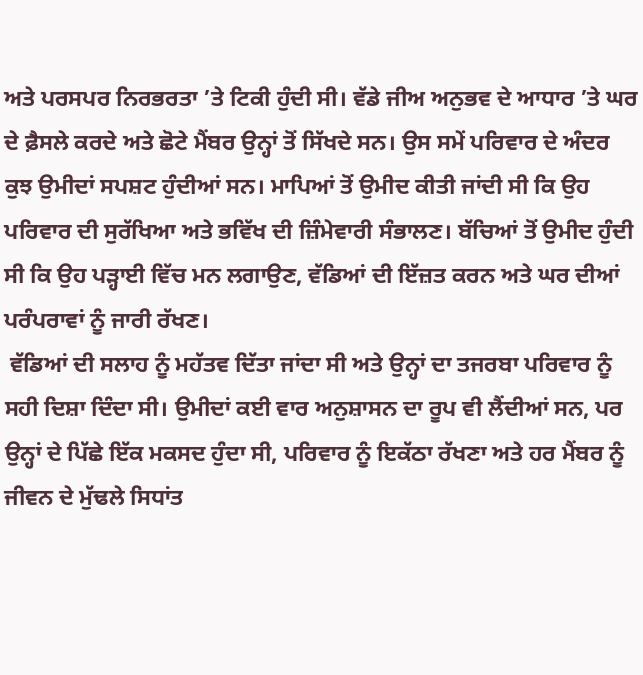ਅਤੇ ਪਰਸਪਰ ਨਿਰਭਰਤਾ ’ਤੇ ਟਿਕੀ ਹੁੰਦੀ ਸੀ। ਵੱਡੇ ਜੀਅ ਅਨੁਭਵ ਦੇ ਆਧਾਰ ’ਤੇ ਘਰ ਦੇ ਫ਼ੈਸਲੇ ਕਰਦੇ ਅਤੇ ਛੋਟੇ ਮੈਂਬਰ ਉਨ੍ਹਾਂ ਤੋਂ ਸਿੱਖਦੇ ਸਨ। ਉਸ ਸਮੇਂ ਪਰਿਵਾਰ ਦੇ ਅੰਦਰ ਕੁਝ ਉਮੀਦਾਂ ਸਪਸ਼ਟ ਹੁੰਦੀਆਂ ਸਨ। ਮਾਪਿਆਂ ਤੋਂ ਉਮੀਦ ਕੀਤੀ ਜਾਂਦੀ ਸੀ ਕਿ ਉਹ ਪਰਿਵਾਰ ਦੀ ਸੁਰੱਖਿਆ ਅਤੇ ਭਵਿੱਖ ਦੀ ਜ਼ਿੰਮੇਵਾਰੀ ਸੰਭਾਲਣ। ਬੱਚਿਆਂ ਤੋਂ ਉਮੀਦ ਹੁੰਦੀ ਸੀ ਕਿ ਉਹ ਪੜ੍ਹਾਈ ਵਿੱਚ ਮਨ ਲਗਾਉਣ, ਵੱਡਿਆਂ ਦੀ ਇੱਜ਼ਤ ਕਰਨ ਅਤੇ ਘਰ ਦੀਆਂ ਪਰੰਪਰਾਵਾਂ ਨੂੰ ਜਾਰੀ ਰੱਖਣ।
 ਵੱਡਿਆਂ ਦੀ ਸਲਾਹ ਨੂੰ ਮਹੱਤਵ ਦਿੱਤਾ ਜਾਂਦਾ ਸੀ ਅਤੇ ਉਨ੍ਹਾਂ ਦਾ ਤਜਰਬਾ ਪਰਿਵਾਰ ਨੂੰ ਸਹੀ ਦਿਸ਼ਾ ਦਿੰਦਾ ਸੀ। ਉਮੀਦਾਂ ਕਈ ਵਾਰ ਅਨੁਸ਼ਾਸਨ ਦਾ ਰੂਪ ਵੀ ਲੈਂਦੀਆਂ ਸਨ, ਪਰ ਉਨ੍ਹਾਂ ਦੇ ਪਿੱਛੇ ਇੱਕ ਮਕਸਦ ਹੁੰਦਾ ਸੀ, ਪਰਿਵਾਰ ਨੂੰ ਇਕੱਠਾ ਰੱਖਣਾ ਅਤੇ ਹਰ ਮੈਂਬਰ ਨੂੰ ਜੀਵਨ ਦੇ ਮੁੱਢਲੇ ਸਿਧਾਂਤ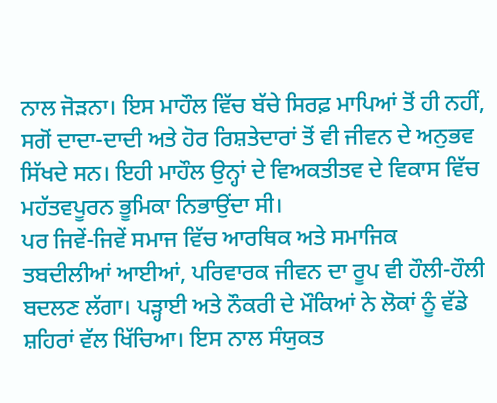ਨਾਲ ਜੋੜਨਾ। ਇਸ ਮਾਹੌਲ ਵਿੱਚ ਬੱਚੇ ਸਿਰਫ਼ ਮਾਪਿਆਂ ਤੋਂ ਹੀ ਨਹੀਂ, ਸਗੋਂ ਦਾਦਾ-ਦਾਦੀ ਅਤੇ ਹੋਰ ਰਿਸ਼ਤੇਦਾਰਾਂ ਤੋਂ ਵੀ ਜੀਵਨ ਦੇ ਅਨੁਭਵ ਸਿੱਖਦੇ ਸਨ। ਇਹੀ ਮਾਹੌਲ ਉਨ੍ਹਾਂ ਦੇ ਵਿਅਕਤੀਤਵ ਦੇ ਵਿਕਾਸ ਵਿੱਚ ਮਹੱਤਵਪੂਰਨ ਭੂਮਿਕਾ ਨਿਭਾਉਂਦਾ ਸੀ।
ਪਰ ਜਿਵੇਂ-ਜਿਵੇਂ ਸਮਾਜ ਵਿੱਚ ਆਰਥਿਕ ਅਤੇ ਸਮਾਜਿਕ ਤਬਦੀਲੀਆਂ ਆਈਆਂ, ਪਰਿਵਾਰਕ ਜੀਵਨ ਦਾ ਰੂਪ ਵੀ ਹੌਲੀ-ਹੌਲੀ ਬਦਲਣ ਲੱਗਾ। ਪੜ੍ਹਾਈ ਅਤੇ ਨੌਕਰੀ ਦੇ ਮੌਕਿਆਂ ਨੇ ਲੋਕਾਂ ਨੂੰ ਵੱਡੇ ਸ਼ਹਿਰਾਂ ਵੱਲ ਖਿੱਚਿਆ। ਇਸ ਨਾਲ ਸੰਯੁਕਤ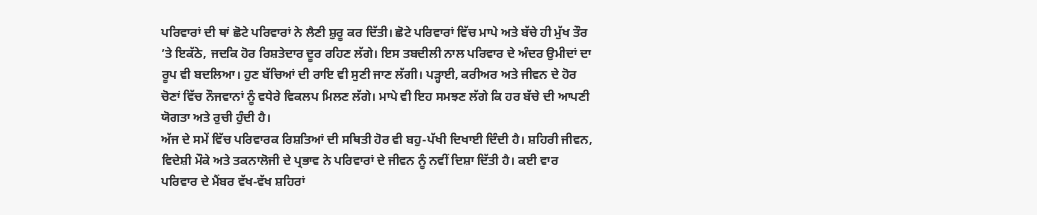ਪਰਿਵਾਰਾਂ ਦੀ ਥਾਂ ਛੋਟੇ ਪਰਿਵਾਰਾਂ ਨੇ ਲੈਣੀ ਸ਼ੁਰੂ ਕਰ ਦਿੱਤੀ। ਛੋਟੇ ਪਰਿਵਾਰਾਂ ਵਿੱਚ ਮਾਪੇ ਅਤੇ ਬੱਚੇ ਹੀ ਮੁੱਖ ਤੌਰ ’ਤੇ ਇਕੱਠੇ, ਜਦਕਿ ਹੋਰ ਰਿਸ਼ਤੇਦਾਰ ਦੂਰ ਰਹਿਣ ਲੱਗੇ। ਇਸ ਤਬਦੀਲੀ ਨਾਲ ਪਰਿਵਾਰ ਦੇ ਅੰਦਰ ਉਮੀਦਾਂ ਦਾ ਰੂਪ ਵੀ ਬਦਲਿਆ। ਹੁਣ ਬੱਚਿਆਂ ਦੀ ਰਾਇ ਵੀ ਸੁਣੀ ਜਾਣ ਲੱਗੀ। ਪੜ੍ਹਾਈ, ਕਰੀਅਰ ਅਤੇ ਜੀਵਨ ਦੇ ਹੋਰ ਚੋਣਾਂ ਵਿੱਚ ਨੌਜਵਾਨਾਂ ਨੂੰ ਵਧੇਰੇ ਵਿਕਲਪ ਮਿਲਣ ਲੱਗੇ। ਮਾਪੇ ਵੀ ਇਹ ਸਮਝਣ ਲੱਗੇ ਕਿ ਹਰ ਬੱਚੇ ਦੀ ਆਪਣੀ ਯੋਗਤਾ ਅਤੇ ਰੁਚੀ ਹੁੰਦੀ ਹੈ।
ਅੱਜ ਦੇ ਸਮੇਂ ਵਿੱਚ ਪਰਿਵਾਰਕ ਰਿਸ਼ਤਿਆਂ ਦੀ ਸਥਿਤੀ ਹੋਰ ਵੀ ਬਹੁ-ਪੱਖੀ ਦਿਖਾਈ ਦਿੰਦੀ ਹੈ। ਸ਼ਹਿਰੀ ਜੀਵਨ, ਵਿਦੇਸ਼ੀ ਮੌਕੇ ਅਤੇ ਤਕਨਾਲੋਜੀ ਦੇ ਪ੍ਰਭਾਵ ਨੇ ਪਰਿਵਾਰਾਂ ਦੇ ਜੀਵਨ ਨੂੰ ਨਵੀਂ ਦਿਸ਼ਾ ਦਿੱਤੀ ਹੈ। ਕਈ ਵਾਰ ਪਰਿਵਾਰ ਦੇ ਮੈਂਬਰ ਵੱਖ-ਵੱਖ ਸ਼ਹਿਰਾਂ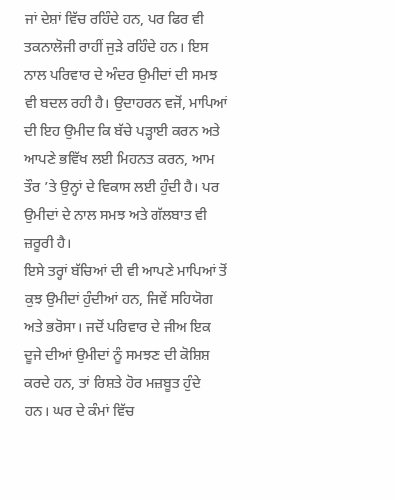ਜਾਂ ਦੇਸ਼ਾਂ ਵਿੱਚ ਰਹਿੰਦੇ ਹਨ, ਪਰ ਫਿਰ ਵੀ ਤਕਨਾਲੋਜੀ ਰਾਹੀਂ ਜੁੜੇ ਰਹਿੰਦੇ ਹਨ। ਇਸ ਨਾਲ ਪਰਿਵਾਰ ਦੇ ਅੰਦਰ ਉਮੀਦਾਂ ਦੀ ਸਮਝ ਵੀ ਬਦਲ ਰਹੀ ਹੈ। ਉਦਾਹਰਨ ਵਜੋਂ, ਮਾਪਿਆਂ ਦੀ ਇਹ ਉਮੀਦ ਕਿ ਬੱਚੇ ਪੜ੍ਹਾਈ ਕਰਨ ਅਤੇ ਆਪਣੇ ਭਵਿੱਖ ਲਈ ਮਿਹਨਤ ਕਰਨ, ਆਮ ਤੌਰ ’ਤੇ ਉਨ੍ਹਾਂ ਦੇ ਵਿਕਾਸ ਲਈ ਹੁੰਦੀ ਹੈ। ਪਰ ਉਮੀਦਾਂ ਦੇ ਨਾਲ ਸਮਝ ਅਤੇ ਗੱਲਬਾਤ ਵੀ ਜ਼ਰੂਰੀ ਹੈ।
ਇਸੇ ਤਰ੍ਹਾਂ ਬੱਚਿਆਂ ਦੀ ਵੀ ਆਪਣੇ ਮਾਪਿਆਂ ਤੋਂ ਕੁਝ ਉਮੀਦਾਂ ਹੁੰਦੀਆਂ ਹਨ, ਜਿਵੇਂ ਸਹਿਯੋਗ ਅਤੇ ਭਰੋਸਾ। ਜਦੋਂ ਪਰਿਵਾਰ ਦੇ ਜੀਅ ਇਕ ਦੂਜੇ ਦੀਆਂ ਉਮੀਦਾਂ ਨੂੰ ਸਮਝਣ ਦੀ ਕੋਸ਼ਿਸ਼ ਕਰਦੇ ਹਨ, ਤਾਂ ਰਿਸ਼ਤੇ ਹੋਰ ਮਜ਼ਬੂਤ ਹੁੰਦੇ ਹਨ। ਘਰ ਦੇ ਕੰਮਾਂ ਵਿੱਚ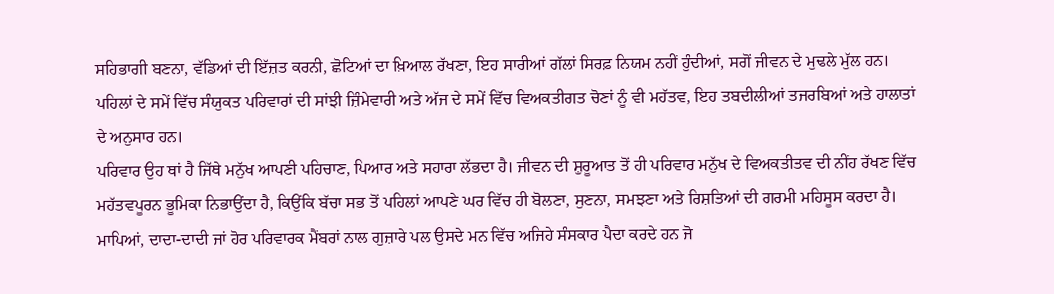ਸਹਿਭਾਗੀ ਬਣਨਾ, ਵੱਡਿਆਂ ਦੀ ਇੱਜ਼ਤ ਕਰਨੀ, ਛੋਟਿਆਂ ਦਾ ਖ਼ਿਆਲ ਰੱਖਣਾ, ਇਹ ਸਾਰੀਆਂ ਗੱਲਾਂ ਸਿਰਫ਼ ਨਿਯਮ ਨਹੀਂ ਹੁੰਦੀਆਂ, ਸਗੋਂ ਜੀਵਨ ਦੇ ਮੁਢਲੇ ਮੁੱਲ ਹਨ। ਪਹਿਲਾਂ ਦੇ ਸਮੇਂ ਵਿੱਚ ਸੰਯੁਕਤ ਪਰਿਵਾਰਾਂ ਦੀ ਸਾਂਝੀ ਜ਼ਿੰਮੇਵਾਰੀ ਅਤੇ ਅੱਜ ਦੇ ਸਮੇਂ ਵਿੱਚ ਵਿਅਕਤੀਗਤ ਚੋਣਾਂ ਨੂੰ ਵੀ ਮਹੱਤਵ, ਇਹ ਤਬਦੀਲੀਆਂ ਤਜਰਬਿਆਂ ਅਤੇ ਹਾਲਾਤਾਂ ਦੇ ਅਨੁਸਾਰ ਹਨ।
ਪਰਿਵਾਰ ਉਹ ਥਾਂ ਹੈ ਜਿੱਥੇ ਮਨੁੱਖ ਆਪਣੀ ਪਹਿਚਾਣ, ਪਿਆਰ ਅਤੇ ਸਹਾਰਾ ਲੱਭਦਾ ਹੈ। ਜੀਵਨ ਦੀ ਸ਼ੁਰੂਆਤ ਤੋਂ ਹੀ ਪਰਿਵਾਰ ਮਨੁੱਖ ਦੇ ਵਿਅਕਤੀਤਵ ਦੀ ਨੀਂਹ ਰੱਖਣ ਵਿੱਚ ਮਹੱਤਵਪੂਰਨ ਭੂਮਿਕਾ ਨਿਭਾਉਂਦਾ ਹੈ, ਕਿਉਂਕਿ ਬੱਚਾ ਸਭ ਤੋਂ ਪਹਿਲਾਂ ਆਪਣੇ ਘਰ ਵਿੱਚ ਹੀ ਬੋਲਣਾ, ਸੁਣਨਾ, ਸਮਝਣਾ ਅਤੇ ਰਿਸ਼ਤਿਆਂ ਦੀ ਗਰਮੀ ਮਹਿਸੂਸ ਕਰਦਾ ਹੈ। ਮਾਪਿਆਂ, ਦਾਦਾ-ਦਾਦੀ ਜਾਂ ਹੋਰ ਪਰਿਵਾਰਕ ਮੈਂਬਰਾਂ ਨਾਲ ਗੁਜ਼ਾਰੇ ਪਲ ਉਸਦੇ ਮਨ ਵਿੱਚ ਅਜਿਹੇ ਸੰਸਕਾਰ ਪੈਦਾ ਕਰਦੇ ਹਨ ਜੋ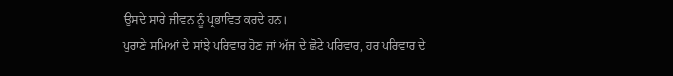ਉਸਦੇ ਸਾਰੇ ਜੀਵਨ ਨੂੰ ਪ੍ਰਭਾਵਿਤ ਕਰਦੇ ਹਨ।
ਪੁਰਾਣੇ ਸਮਿਆਂ ਦੇ ਸਾਂਝੇ ਪਰਿਵਾਰ ਹੋਣ ਜਾਂ ਅੱਜ ਦੇ ਛੋਟੇ ਪਰਿਵਾਰ, ਹਰ ਪਰਿਵਾਰ ਦੇ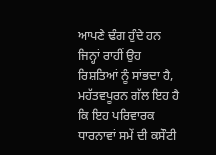ਆਪਣੇ ਢੰਗ ਹੁੰਦੇ ਹਨ ਜਿਨ੍ਹਾਂ ਰਾਹੀਂ ਉਹ ਰਿਸ਼ਤਿਆਂ ਨੂੰ ਸਾਂਭਦਾ ਹੈ, ਮਹੱਤਵਪੂਰਨ ਗੱਲ ਇਹ ਹੈ ਕਿ ਇਹ ਪਰਿਵਾਰਕ ਧਾਰਨਾਵਾਂ ਸਮੇਂ ਦੀ ਕਸੌਟੀ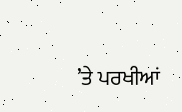’ਤੇ ਪਰਖੀਆਂ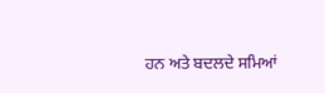ਹਨ ਅਤੇ ਬਦਲਦੇ ਸਮਿਆਂ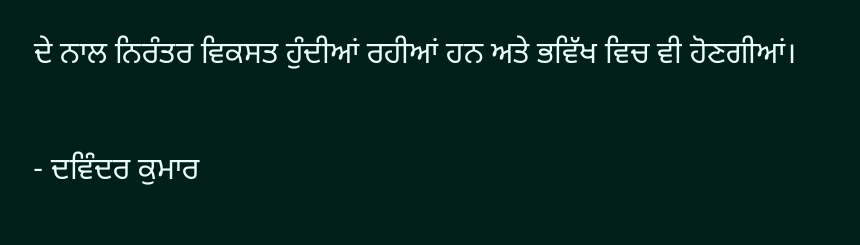ਦੇ ਨਾਲ ਨਿਰੰਤਰ ਵਿਕਸਤ ਹੁੰਦੀਆਂ ਰਹੀਆਂ ਹਨ ਅਤੇ ਭਵਿੱਖ ਵਿਚ ਵੀ ਹੋਣਗੀਆਂ।

- ਦਵਿੰਦਰ ਕੁਮਾਰ